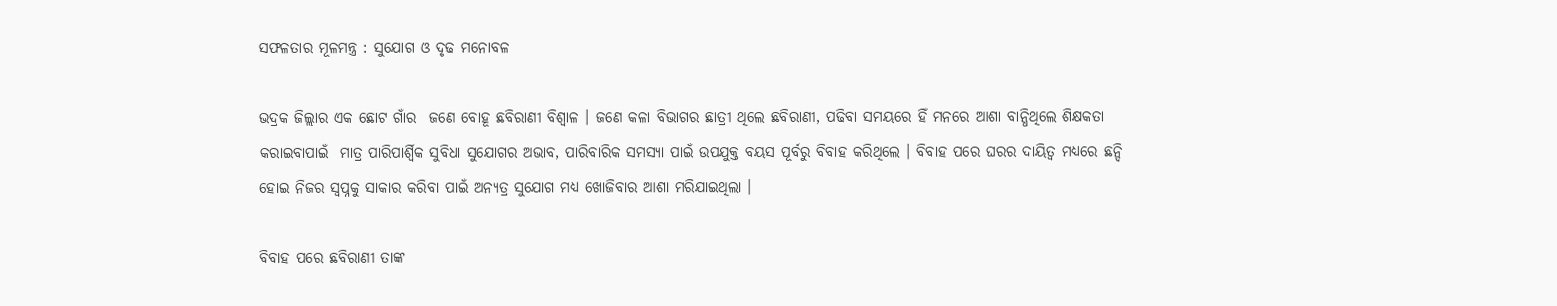ସଫଳତାର ମୂଳମନ୍ତ୍ର : ସୁଯୋଗ ଓ ଦୃଢ ମନୋବଳ

ଭଦ୍ରକ ଜିଲ୍ଲାର ଏକ ଛୋଟ ଗାଁର  ଜଣେ ବୋହୂ ଛବିରାଣୀ ବିଶ୍ଵାଳ । ଜଣେ କଳା ବିଭାଗର ଛାତ୍ରୀ ଥିଲେ ଛବିରାଣୀ, ପଢିବା ସମୟରେ ହିଁ ମନରେ ଆଶା ବାନ୍ଧିଥିଲେ ଶିକ୍ଷକତା କରାଇବାପାଇଁ  ମାତ୍ର ପାରିପାର୍ଶ୍ଵିକ ସୁବିଧା ସୁଯୋଗର ଅଭାବ, ପାରିବାରିକ ସମସ୍ଯା ପାଇଁ ଉପଯୁକ୍ତ ବୟସ ପୂର୍ବରୁ ବିବାହ କରିଥିଲେ । ବିବାହ ପରେ ଘରର ଦାୟିତ୍ଵ ମଧ୍ୟରେ ଛନ୍ଦି ହୋଇ ନିଜର ସ୍ଵପ୍ନକୁ ସାକାର କରିବା ପାଇଁ ଅନ୍ୟତ୍ର ସୁଯୋଗ ମଧ୍ୟ ଖୋଜିବାର ଆଶା ମରିଯାଇଥିଲା ।

ବିବାହ ପରେ ଛବିରାଣୀ ତାଙ୍କ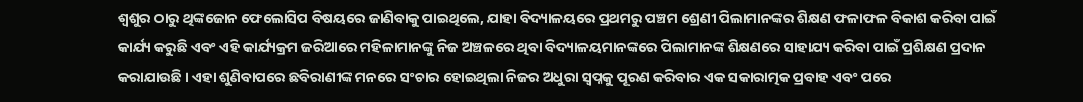ଶ୍ଵଶୁର ଠାରୁ ଥିଙ୍କଜୋନ ଫେଲୋସିପ ବିଷୟରେ ଜାଣିବାକୁ ପାଇଥିଲେ, ଯାହା ବିଦ୍ୟାଳୟରେ ପ୍ରଥମରୁ ପଞ୍ଚମ ଶ୍ରେଣୀ ପିଲାମାନଙ୍କର ଶିକ୍ଷଣ ଫଳାଫଳ ବିକାଶ କରିବା ପାଇଁ କାର୍ଯ୍ୟ କରୁଛି ଏବଂ ଏହି କାର୍ଯ୍ୟକ୍ରମ ଜରିଆରେ ମହିଳାମାନଙ୍କୁ ନିଜ ଅଞ୍ଚଳରେ ଥିବା ବିଦ୍ୟାଳୟମାନଙ୍କରେ ପିଲାମାନଙ୍କ ଶିକ୍ଷଣରେ ସାହାଯ୍ୟ କରିବା ପାଇଁ ପ୍ରଶିକ୍ଷଣ ପ୍ରଦାନ କରାଯାଉଛି । ଏହା ଶୁଣିବାପରେ ଛବିରାଣୀଙ୍କ ମନରେ ସଂଚାର ହୋଇଥିଲା ନିଜର ଅଧୁରା ସ୍ଵପ୍ନକୁ ପୂରଣ କରିବାର ଏକ ସକାରାତ୍ମକ ପ୍ରବାହ ଏବଂ ପରେ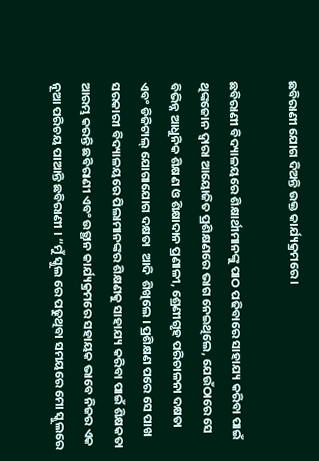ଛବିରାଣୀ ଯୋଗ ଦିଅନ୍ତି ଉକ୍ତ କାର୍ଯ୍ୟକ୍ରମରେ ।

ଛବିରାଣୀ ବିଦ୍ୟାଳୟରେ ଶିକ୍ଷାର୍ଥୀମାନଙ୍କୁ ପାଠ ପଢିବାରେ ସାହାଯ୍ୟ କରିବା ପାଇଁ ଥିଙ୍କଜୋନ ଦ୍ଵାରା ଆୟୋଜିତ ପ୍ରଶିକ୍ଷଣରେ ଭାଗ ନେଇଥିଲେ, ଯେଉଁଠାରେ ସେ ବିଭିନ୍ନ ଆଧୁନିକ ଶିକ୍ଷଣ ଓ ଶିକ୍ଷାଦାନ ପ୍ରଣାଳୀ, ଶ୍ରେଣୀଗୃହ ପରିଚାଳନା ଦକ୍ଷତା ଏବଂ ଡିଜିଟାଲ୍ ଯୋଗାଯୋଗ ଦକ୍ଷତା  ଆଦି  ଶିଖିଲେ । ପ୍ରଶିକ୍ଷଣ ପରେ ସେ ପାଖ ସରକାରୀ ବିଦ୍ୟାଳୟରେ ପିଲାମାନଙ୍କର ଶିକ୍ଷଣକୁ ସାହାଯ୍ୟ କରିବା ପାଇଁ ଶିକ୍ଷକତା ଆରମ୍ଭ କରନ୍ତି ଛବିରାଣୀ ଏବଂ ଉତ୍ଥାନ କାର୍ଯ୍ୟକ୍ରମରେ ସହାୟକ ଭାବେ ନିଜର ଏକ ନୂଆ ପରିଚୟ ପାଆନ୍ତି ଛବିରାଣୀ । “ମୁଁ ସ୍କୁଲ ରେ ପଢୁଥିବା ସମୟରେ ମୋ ସ୍କୁଲରେ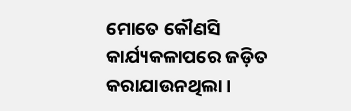ମୋତେ କୌଣସି କାର୍ଯ୍ୟକଳାପରେ ଜଡ଼ିତ କରାଯାଉନଥିଲା ।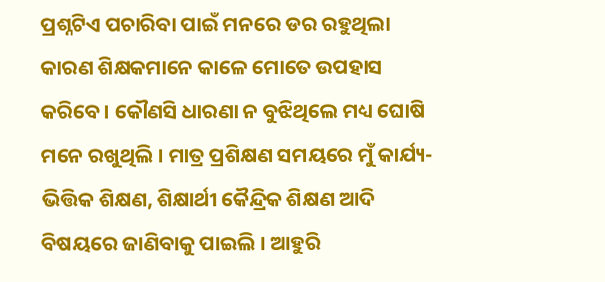ପ୍ରଶ୍ନଟିଏ ପଚାରିବା ପାଇଁ ମନରେ ଡର ରହୁଥିଲା କାରଣ ଶିକ୍ଷକମାନେ କାଳେ ମୋତେ ଉପହାସ କରିବେ । କୌଣସି ଧାରଣା ନ ବୁଝିଥିଲେ ମଧ୍ୟ ଘୋଷି ମନେ ରଖୁଥିଲି । ମାତ୍ର ପ୍ରଶିକ୍ଷଣ ସମୟରେ ମୁଁ କାର୍ଯ୍ୟ-ଭିତ୍ତିକ ଶିକ୍ଷଣ, ଶିକ୍ଷାର୍ଥୀ କୈନ୍ଦ୍ରିକ ଶିକ୍ଷଣ ଆଦି ବିଷୟରେ ଜାଣିବାକୁ ପାଇଲି । ଆହୁରି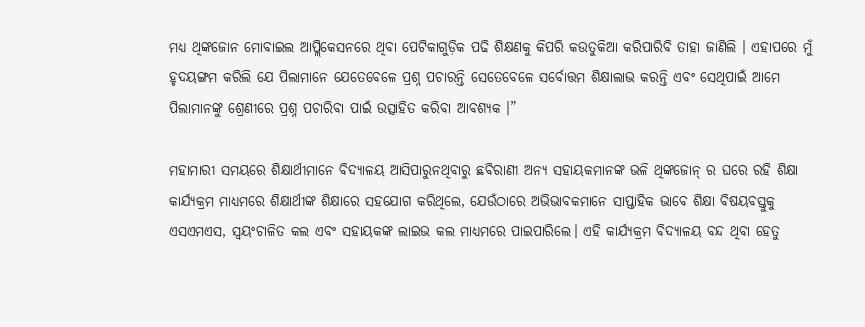ମଧ୍ୟ ଥିଙ୍କଜୋନ ମୋବାଇଲ ଆପ୍ଲିକେସନରେ ଥିବା ପେଟିକାଗୁଡ଼ିକ ପଢି ଶିକ୍ଷଣକୁ କିପରି କଉତୁକିଆ କରିପାରିବି ତାହା ଜାଣିଲି । ଏହାପରେ ମୁଁ ହୃଦୟଙ୍ଗମ କରିଲି ଯେ ପିଲାମାନେ ଯେତେବେଳେ ପ୍ରଶ୍ନ ପଚାରନ୍ତି ସେତେବେଳେ ସର୍ବୋତ୍ତମ ଶିକ୍ଷାଲାଭ କରନ୍ତି ଏବଂ ସେଥିପାଇଁ ଆମେ ପିଲାମାନଙ୍କୁ ଶ୍ରେଣୀରେ ପ୍ରଶ୍ନ ପଚାରିବା ପାଇଁ ଉତ୍ସାହିତ କରିବା ଆବଶ୍ୟକ ।”

ମହାମାରୀ ସମୟରେ ଶିକ୍ଷାର୍ଥୀମାନେ ବିଦ୍ୟାଳୟ ଆସିପାରୁନଥିବାରୁ ଛବିରାଣୀ ଅନ୍ୟ ସହାୟକମାନଙ୍କ ଭଳି ଥିଙ୍କଜୋନ୍ ର ଘରେ ରହି ଶିକ୍ଷା କାର୍ଯ୍ୟକ୍ରମ ମାଧ୍ୟମରେ ଶିକ୍ଷାର୍ଥୀଙ୍କ ଶିକ୍ଷାରେ ସହଯୋଗ କରିଥିଲେ, ଯେଉଁଠାରେ ଅଭିଭାବକମାନେ ସାପ୍ତାହିକ ଭାବେ ଶିକ୍ଷା ବିଷୟବସ୍ତୁକୁ ଏସଏମଏସ, ସ୍ୱୟଂଚାଳିତ କଲ ଏବଂ ସହାୟକଙ୍କ ଲାଇଭ କଲ ମାଧ୍ୟମରେ ପାଇପାରିଲେ। ଏହି କାର୍ଯ୍ୟକ୍ରମ ବିଦ୍ୟାଳୟ ବନ୍ଦ ଥିବା ହେତୁ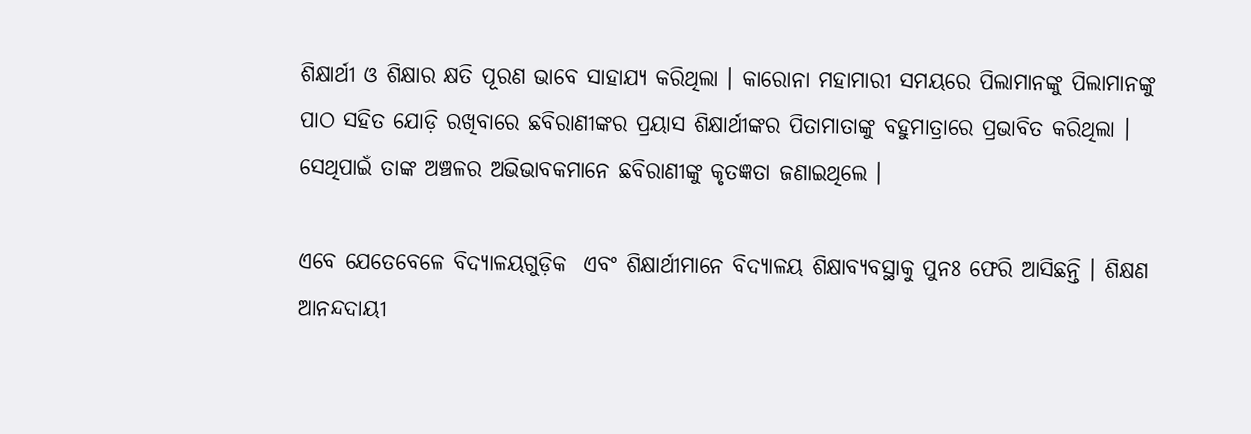ଶିକ୍ଷାର୍ଥୀ ଓ ଶିକ୍ଷାର କ୍ଷତି ପୂରଣ ଭାବେ ସାହାଯ୍ୟ କରିଥିଲା । କାରୋନା ମହାମାରୀ ସମୟରେ ପିଲାମାନଙ୍କୁ ପିଲାମାନଙ୍କୁ ପାଠ ସହିତ ଯୋଡ଼ି ରଖିବାରେ ଛବିରାଣୀଙ୍କର ପ୍ରୟାସ ଶିକ୍ଷାର୍ଥୀଙ୍କର ପିତାମାତାଙ୍କୁ ବହୁମାତ୍ରାରେ ପ୍ରଭାବିତ କରିଥିଲା । ସେଥିପାଇଁ ତାଙ୍କ ଅଞ୍ଚଳର ଅଭିଭାବକମାନେ ଛବିରାଣୀଙ୍କୁ କୃତଜ୍ଞତା ଜଣାଇଥିଲେ ।

ଏବେ ଯେତେବେଳେ ବିଦ୍ୟାଳୟଗୁଡ଼ିକ  ଏବଂ ଶିକ୍ଷାର୍ଥୀମାନେ ବିଦ୍ୟାଳୟ ଶିକ୍ଷାବ୍ୟବସ୍ଥାକୁ ପୁନଃ ଫେରି ଆସିଛନ୍ତି । ଶିକ୍ଷଣ ଆନନ୍ଦଦାୟୀ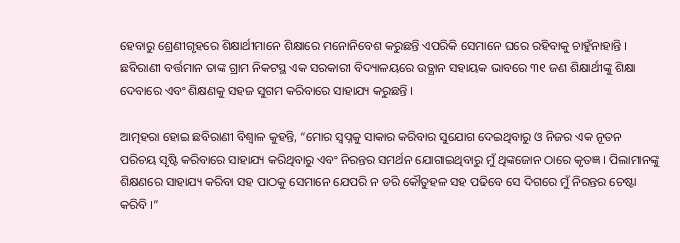ହେବାରୁ ଶ୍ରେଣୀଗୃହରେ ଶିକ୍ଷାର୍ଥୀମାନେ ଶିକ୍ଷାରେ ମନୋନିବେଶ କରୁଛନ୍ତି ଏପରିକି ସେମାନେ ଘରେ ରହିବାକୁ ଚାହୁଁନାହାନ୍ତି । ଛବିରାଣୀ ବର୍ତ୍ତମାନ ତାଙ୍କ ଗ୍ରାମ ନିକଟସ୍ଥ ଏକ ସରକାରୀ ବିଦ୍ୟାଳୟରେ ଉତ୍ଥାନ ସହାୟକ ଭାବରେ ୩୧ ଜଣ ଶିକ୍ଷାର୍ଥୀଙ୍କୁ ଶିକ୍ଷା ଦେବାରେ ଏବଂ ଶିକ୍ଷଣକୁ ସହଜ ସୁଗମ କରିବାରେ ସାହାଯ୍ୟ କରୁଛନ୍ତି ।

ଆତ୍ମହରା ହୋଇ ଛବିରାଣୀ ବିଶ୍ଵାଳ କୁହନ୍ତି, “ମୋର ସ୍ୱପ୍ନକୁ ସାକାର କରିବାର ସୁଯୋଗ ଦେଇଥିବାରୁ ଓ ନିଜର ଏକ ନୂତନ ପରିଚୟ ସୃଷ୍ଟି କରିବାରେ ସାହାଯ୍ୟ କରିଥିବାରୁ ଏବଂ ନିରନ୍ତର ସମର୍ଥନ ଯୋଗାଇଥିବାରୁ ମୁଁ ଥିଙ୍କଜୋନ ଠାରେ କୃତଜ୍ଞ । ପିଲାମାନଙ୍କୁ ଶିକ୍ଷଣରେ ସାହାଯ୍ୟ କରିବା ସହ ପାଠକୁ ସେମାନେ ଯେପରି ନ ଡରି କୌତୁହଳ ସହ ପଢିବେ ସେ ଦିଗରେ ମୁଁ ନିରନ୍ତର ଚେଷ୍ଟା କରିବି ।”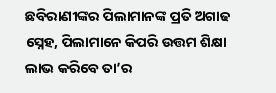ଛବିରାଣୀଙ୍କର ପିଲାମାନଙ୍କ ପ୍ରତି ଅଗାଢ ସ୍ନେହ, ପିଲାମାନେ କିପରି ଉତ୍ତମ ଶିକ୍ଷା ଲାଭ କରିବେ ତା’ର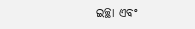ଇଚ୍ଛା ଏବଂ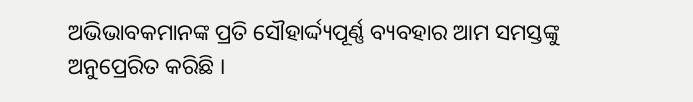ଅଭିଭାବକମାନଙ୍କ ପ୍ରତି ସୌହାର୍ଦ୍ଦ୍ୟପୂର୍ଣ୍ଣ ବ୍ୟବହାର ଆମ ସମସ୍ତଙ୍କୁ ଅନୁପ୍ରେରିତ କରିଛି ।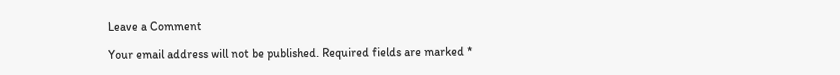Leave a Comment

Your email address will not be published. Required fields are marked *